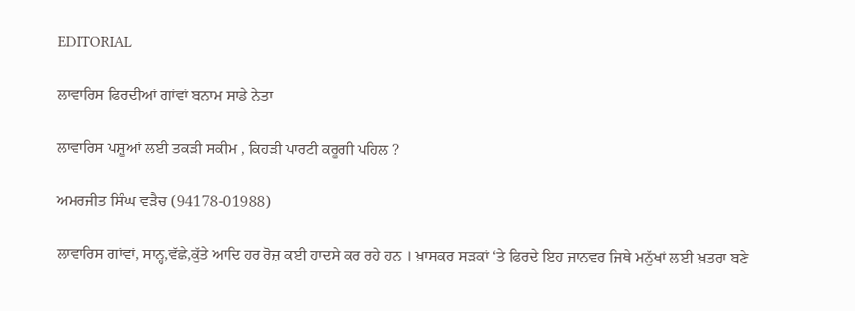EDITORIAL

ਲਾਵਾਰਿਸ ਫਿਰਦੀਆਂ ਗਾਂਵਾਂ ਬਨਾਮ ਸਾਡੇ ਨੇਤਾ

ਲਾਵਾਰਿਸ ਪਸ਼ੂਆਂ ਲਈ ਤਕੜੀ ਸਕੀਮ , ਕਿਹੜੀ ਪਾਰਟੀ ਕਰੂਗੀ ਪਹਿਲ ?

ਅਮਰਜੀਤ ਸਿੰਘ ਵੜੈਚ (94178-01988)

ਲਾਵਾਰਿਸ ਗਾਂਵਾਂ, ਸਾਨ੍ਹ,ਵੱਛੇ,ਕੁੱਤੇ ਆਦਿ ਹਰ ਰੋਜ਼ ਕਈ ਹਾਦਸੇ ਕਰ ਰਹੇ ਹਨ । ਖ਼ਾਸਕਰ ਸੜਕਾਂ ‘ਤੇ ਫਿਰਦੇ ਇਹ ਜਾਨਵਰ ਜਿਥੇ ਮਨੁੱਖਾਂ ਲਈ ਖ਼ਤਰਾ ਬਣੇ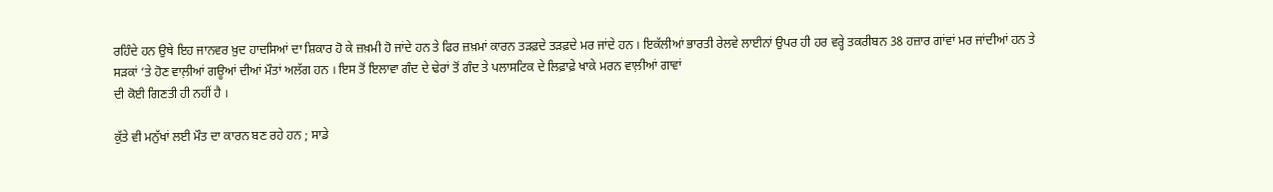ਰਹਿੰਦੇ ਹਨ ਉਥੇ ਇਹ ਜਾਨਵਰ ਖ਼ੁਦ ਹਾਦਸਿਆਂ ਦਾ ਸ਼ਿਕਾਰ ਹੋ ਕੇ ਜ਼ਖ਼ਮੀ ਹੋ ਜਾਂਦੇ ਹਨ ਤੇ ਫਿਰ ਜ਼ਖ਼ਮਾਂ ਕਾਰਨ ਤੜਫ਼ਦੇ ਤੜਫ਼ਦੇ ਮਰ ਜਾਂਦੇ ਹਨ । ਇਕੱਲੀਆਂ ਭਾਰਤੀ ਰੇਲਵੇ ਲਾਈਨਾਂ ਉਪਰ ਹੀ ਹਰ ਵਰ੍ਹੇ ਤਕਰੀਬਨ 38 ਹਜ਼ਾਰ ਗਾਂਵਾਂ ਮਰ ਜਾਂਦੀਆਂ ਹਨ ਤੇ ਸੜਕਾਂ ‘ਤੇ ਹੋਣ ਵਾਲ਼ੀਆਂ ਗਊਆਂ ਦੀਆਂ ਮੌਤਾਂ ਅਲੱਗ ਹਨ । ਇਸ ਤੋਂ ਇਲਾਵਾ ਗੰਦ ਦੇ ਢੇਰਾਂ ਤੋਂ ਗੰਦ ਤੇ ਪਲਾਸਟਿਕ ਦੇ ਲਿਫ਼ਾਫ਼ੇ ਖਾਕੇ ਮਰਨ ਵਾਲ਼ੀਆਂ ਗਾਵਾਂ
ਦੀ ਕੋਈ ਗਿਣਤੀ ਹੀ ਨਹੀਂ ਹੈ ।

ਕੁੱਤੇ ਵੀ ਮਨੁੱਖਾਂ ਲਈ ਮੌਤ ਦਾ ਕਾਰਨ ਬਣ ਰਹੇ ਹਨ ; ਸਾਡੇ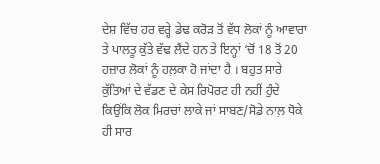ਦੇਸ਼ ਵਿੱਚ ਹਰ ਵਰ੍ਹੇ ਡੇਢ ਕਰੋੜ ਤੋਂ ਵੱਧ ਲੋਕਾਂ ਨੂੰ ਆਵਾਰਾ ਤੇ ਪਾਲਤੂ ਕੁੱਤੇ ਵੱਢ ਲੈਂਦੇ ਹਨ ਤੇ ਇਨ੍ਹਾਂ ‘ਚੋਂ 18 ਤੋਂ 20 ਹਜ਼ਾਰ ਲੋਕਾਂ ਨੂੰ ਹਲ਼ਕਾ ਹੋ ਜਾਂਦਾ ਹੈ । ਬਹੁਤ ਸਾਰੇ ਕੁੱਤਿਆਂ ਦੇ ਵੱਡਣ ਦੇ ਕੇਸ ਰਿਪੋਰਟ ਹੀ ਨਹੀਂ ਹੁੰਦੇ ਕਿਉਂਕਿ ਲੋਕ ਮਿਰਚਾਂ ਲਾਕੇ ਜਾਂ ਸਾਬਣ/ਸੋਡੇ ਨਾਲ਼ ਧੋਕੇ ਹੀ ਸਾਰ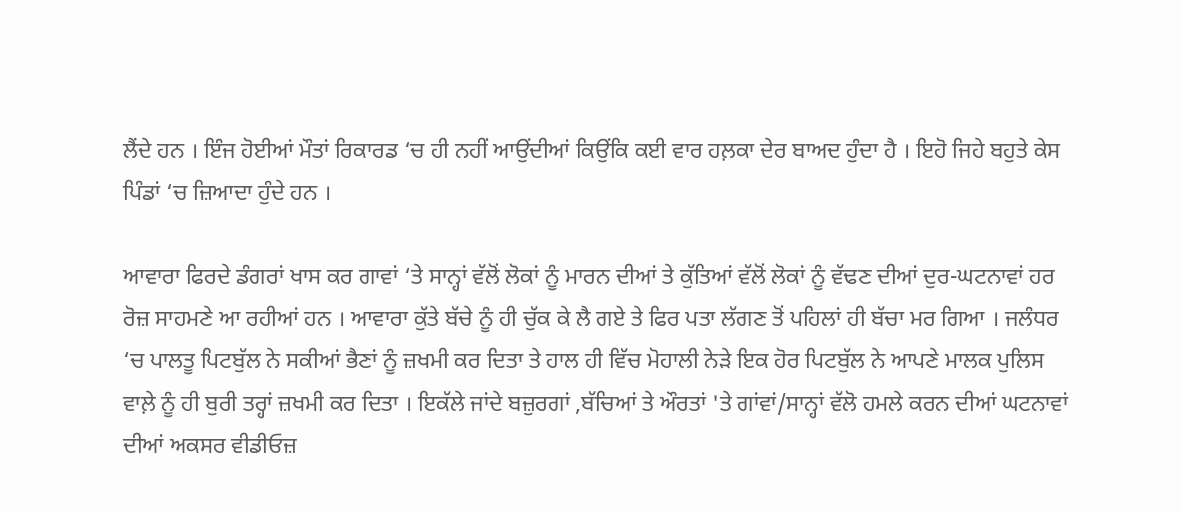ਲੈਂਦੇ ਹਨ । ਇੰਜ ਹੋਈਆਂ ਮੌਤਾਂ ਰਿਕਾਰਡ ‘ਚ ਹੀ ਨਹੀਂ ਆਉਂਦੀਆਂ ਕਿਉਂਕਿ ਕਈ ਵਾਰ ਹਲ਼ਕਾ ਦੇਰ ਬਾਅਦ ਹੁੰਦਾ ਹੈ । ਇਹੋ ਜਿਹੇ ਬਹੁਤੇ ਕੇਸ ਪਿੰਡਾਂ ‘ਚ ਜ਼ਿਆਦਾ ਹੁੰਦੇ ਹਨ ।

ਆਵਾਰਾ ਫਿਰਦੇ ਡੰਗਰਾਂ ਖਾਸ ਕਰ ਗਾਵਾਂ ‘ਤੇ ਸਾਨ੍ਹਾਂ ਵੱਲੋਂ ਲੋਕਾਂ ਨੂੰ ਮਾਰਨ ਦੀਆਂ ਤੇ ਕੁੱਤਿਆਂ ਵੱਲੋਂ ਲੋਕਾਂ ਨੂੰ ਵੱਢਣ ਦੀਆਂ ਦੁਰ-ਘਟਨਾਵਾਂ ਹਰ ਰੋਜ਼ ਸਾਹਮਣੇ ਆ ਰਹੀਆਂ ਹਨ । ਆਵਾਰਾ ਕੁੱਤੇ ਬੱਚੇ ਨੂੰ ਹੀ ਚੁੱਕ ਕੇ ਲੈ ਗਏ ਤੇ ਫਿਰ ਪਤਾ ਲੱਗਣ ਤੋਂ ਪਹਿਲਾਂ ਹੀ ਬੱਚਾ ਮਰ ਗਿਆ । ਜਲੰਧਰ ‘ਚ ਪਾਲਤੂ ਪਿਟਬੁੱਲ ਨੇ ਸਕੀਆਂ ਭੈਣਾਂ ਨੂੰ ਜ਼ਖਮੀ ਕਰ ਦਿਤਾ ਤੇ ਹਾਲ ਹੀ ਵਿੱਚ ਮੋਹਾਲੀ ਨੇੜੇ ਇਕ ਹੋਰ ਪਿਟਬੁੱਲ ਨੇ ਆਪਣੇ ਮਾਲਕ ਪੁਲਿਸ ਵਾਲ਼ੇ ਨੂੰ ਹੀ ਬੁਰੀ ਤਰ੍ਹਾਂ ਜ਼ਖਮੀ ਕਰ ਦਿਤਾ । ਇਕੱਲੇ ਜਾਂਦੇ ਬਜ਼ੁਰਗਾਂ ,ਬੱਚਿਆਂ ਤੇ ਔਰਤਾਂ 'ਤੇ ਗਾਂਵਾਂ/ਸਾਨ੍ਹਾਂ ਵੱਲੋ ਹਮਲੇ ਕਰਨ ਦੀਆਂ ਘਟਨਾਵਾਂ ਦੀਆਂ ਅਕਸਰ ਵੀਡੀਓਜ਼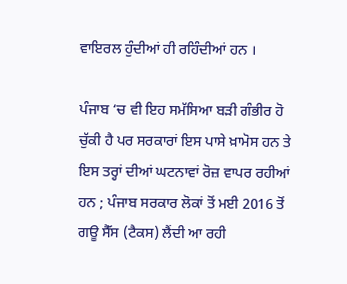ਵਾਇਰਲ ਹੁੰਦੀਆਂ ਹੀ ਰਹਿੰਦੀਆਂ ਹਨ ।

ਪੰਜਾਬ ‘ਚ ਵੀ ਇਹ ਸਮੱਸਿਆ ਬੜੀ ਗੰਭੀਰ ਹੋ ਚੁੱਕੀ ਹੈ ਪਰ ਸਰਕਾਰਾਂ ਇਸ ਪਾਸੇ ਖ਼ਾਮੋਸ ਹਨ ਤੇ ਇਸ ਤਰ੍ਹਾਂ ਦੀਆਂ ਘਟਨਾਵਾਂ ਰੋਜ਼ ਵਾਪਰ ਰਹੀਆਂ ਹਨ ; ਪੰਜਾਬ ਸਰਕਾਰ ਲੋਕਾਂ ਤੋਂ ਮਈ 2016 ਤੋਂ ਗਊ ਸੈੱਸ (ਟੈਕਸ) ਲੈਂਦੀ ਆ ਰਹੀ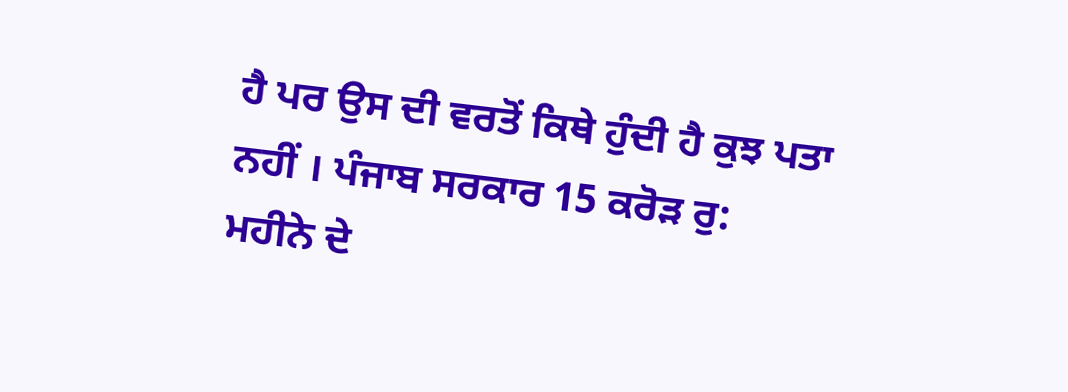ਹੈ ਪਰ ਉਸ ਦੀ ਵਰਤੋਂ ਕਿਥੇ ਹੁੰਦੀ ਹੈ ਕੁਝ ਪਤਾ ਨਹੀਂ । ਪੰਜਾਬ ਸਰਕਾਰ 15 ਕਰੋੜ ਰੁ: ਮਹੀਨੇ ਦੇ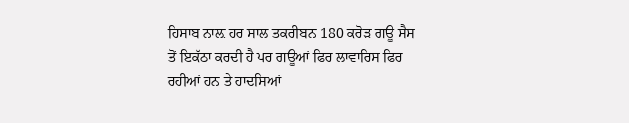ਹਿਸਾਬ ਨਾਲ਼ ਹਰ ਸਾਲ ਤਕਰੀਬਨ 180 ਕਰੋੜ ਗਊ ਸੈਸ ਤੋਂ ਇਕੱਠਾ ਕਰਦੀ ਹੈ ਪਰ ਗਊਆਂ ਫਿਰ ਲਾਵਾਰਿਸ ਫਿਰ ਰਹੀਆਂ ਹਨ ਤੇ ਹਾਦਸਿਆਂ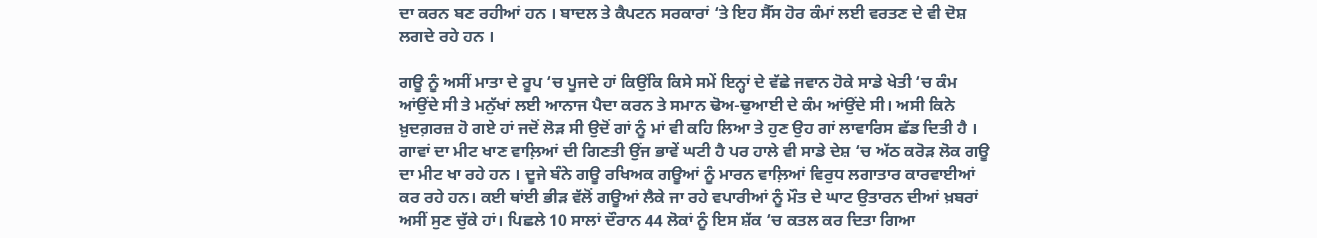ਦਾ ਕਰਨ ਬਣ ਰਹੀਆਂ ਹਨ । ਬਾਦਲ ਤੇ ਕੈਪਟਨ ਸਰਕਾਰਾਂ ‘ਤੇ ਇਹ ਸੈੱਸ ਹੋਰ ਕੰਮਾਂ ਲਈ ਵਰਤਣ ਦੇ ਵੀ ਦੋਸ਼ ਲਗਦੇ ਰਹੇ ਹਨ ।

ਗਊ ਨੂੰ ਅਸੀਂ ਮਾਤਾ ਦੇ ਰੂਪ ‘ਚ ਪੂਜਦੇ ਹਾਂ ਕਿਉਂਕਿ ਕਿਸੇ ਸਮੇਂ ਇਨ੍ਹਾਂ ਦੇ ਵੱਛੇ ਜਵਾਨ ਹੋਕੇ ਸਾਡੇ ਖੇਤੀ ‘ਚ ਕੰਮ ਆਂਉਂਦੇ ਸੀ ਤੇ ਮਨੁੱਖਾਂ ਲਈ ਆਨਾਜ ਪੈਦਾ ਕਰਨ ਤੇ ਸਮਾਨ ਢੋਅ-ਢੁਆਈ ਦੇ ਕੰਮ ਆਂਉਂਦੇ ਸੀ। ਅਸੀ ਕਿਨੇ ਖ਼ੁਦਗ਼ਰਜ਼ ਹੋ ਗਏ ਹਾਂ ਜਦੋਂ ਲੋੜ ਸੀ ਉਦੋਂ ਗਾਂ ਨੂੰ ਮਾਂ ਵੀ ਕਹਿ ਲਿਆ ਤੇ ਹੁਣ ਉਹ ਗਾਂ ਲਾਵਾਰਿਸ ਛੱਡ ਦਿਤੀ ਹੈ । ਗਾਵਾਂ ਦਾ ਮੀਟ ਖਾਣ ਵਾਲ਼ਿਆਂ ਦੀ ਗਿਣਤੀ ਉਂਜ ਭਾਵੇਂ ਘਟੀ ਹੈ ਪਰ ਹਾਲੇ ਵੀ ਸਾਡੇ ਦੇਸ਼ ‘ਚ ਅੱਠ ਕਰੋੜ ਲੋਕ ਗਊ ਦਾ ਮੀਟ ਖਾ ਰਹੇ ਹਨ । ਦੂਜੇ ਬੰਨੇ ਗਊ ਰਖਿਅਕ ਗਊਆਂ ਨੂੰ ਮਾਰਨ ਵਾਲ਼ਿਆਂ ਵਿਰੁਧ ਲਗਾਤਾਰ ਕਾਰਵਾਈਆਂ ਕਰ ਰਹੇ ਹਨ। ਕਈ ਥਾਂਈ ਭੀੜ ਵੱਲੋਂ ਗਊਆਂ ਲੈਕੇ ਜਾ ਰਹੇ ਵਪਾਰੀਆਂ ਨੂੰ ਮੌਤ ਦੇ ਘਾਟ ਉਤਾਰਨ ਦੀਆਂ ਖ਼ਬਰਾਂ ਅਸੀਂ ਸੁਣ ਚੁੱਕੇ ਹਾਂ। ਪਿਛਲੇ 10 ਸਾਲਾਂ ਦੌਰਾਨ 44 ਲੋਕਾਂ ਨੂੰ ਇਸ ਸ਼ੱਕ ‘ਚ ਕਤਲ ਕਰ ਦਿਤਾ ਗਿਆ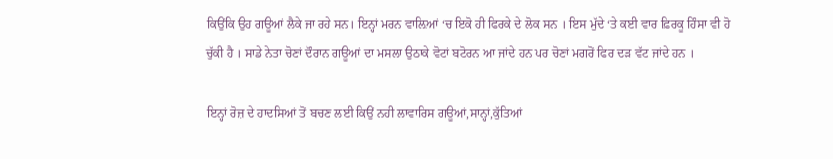ਕਿਉਂਕਿ ਉਹ ਗਊਆਂ ਲੈਕੇ ਜਾ ਰਹੇ ਸਨ। ਇਨ੍ਹਾਂ ਮਰਨ ਵਾਲ਼ਿਆਂ ‘ਚ ਇਕੋ ਹੀ ਫਿਰਕੇ ਦੇ ਲੋਕ ਸਨ । ਇਸ ਮੁੱਦੇ ‘ਤੇ ਕਈ ਵਾਰ ਫ਼ਿਰਕੂ ਹਿੰਸਾ ਵੀ ਹੋ ਚੁੱਕੀ ਹੈ । ਸਾਡੇ ਨੇਤਾ ਚੋਣਾਂ ਦੌਰਾਨ ਗਊਆਂ ਦਾ ਮਸਲਾ ਉਠਾਕੇ ਵੋਟਾਂ ਬਟੋਰਨ ਆ ਜਾਂਦੇ ਹਨ ਪਰ ਚੋਣਾਂ ਮਗਰੋਂ ਫਿਰ ਦੜ ਵੱਟ ਜਾਂਦੇ ਹਨ ।

ਇਨ੍ਹਾਂ ਰੋਜ਼ ਦੇ ਹਾਦਸਿਆਂ ਤੋਂ ਬਚਣ ਲਈ ਕਿਉਂ ਨਹੀ ਲਾਵਾਰਿਸ ਗਊਆਂ,ਸਾਨ੍ਹਾਂ,ਕੁੱਤਿਆਂ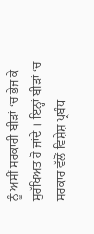ਨੂੰ ਅਸੀਂ ਸਰਕਾਰੀ ਬੀੜਾਂ ‘ਚ ਭੇਜ ਕੇ ਸੁਰੱਖਿਅਤ ਹੋ ਜਾਂਦੇ । ਇਨ੍ਹਾਂ ਬੀੜਾਂ ‘ਚ ਸਰਕਾਰ ਵੱਲੋਂ ਵਿਸ਼ੇਸ਼ ਪ੍ਰਬੰਧ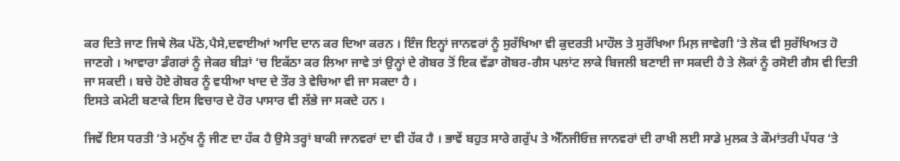ਕਰ ਦਿਤੇ ਜਾਣ ਜਿਥੇ ਲੋਕ ਪੱਠੇ,ਪੈਸੇ,ਦਵਾਈਆਂ ਆਦਿ ਦਾਨ ਕਰ ਦਿਆ ਕਰਨ । ਇੰਜ ਇਨ੍ਹਾਂ ਜਾਨਵਰਾਂ ਨੂੰ ਸੁਰੱਖਿਆ ਵੀ ਕੁਦਰਤੀ ਮਾਹੌਲ ਤੇ ਸੁਰੱਖਿਆ ਮਿਲ਼ ਜਾਵੇਗੀ ‘ਤੇ ਲੋਕ ਵੀ ਸੁਰੱਖਿਅਤ ਹੋ ਜਾਣਗੇ । ਆਵਾਰਾ ਡੰਗਰਾਂ ਨੂੰ ਜੇਕਰ ਬੀੜਾਂ ‘ਚ ਇਕੱਠਾ ਕਰ ਲਿਆ ਜਾਵੇ ਤਾਂ ਉਨ੍ਹਾਂ ਦੇ ਗੋਬਰ ਤੋਂ ਇਕ ਵੱਡਾ ਗੋਬਰ-ਗੈਸ ਪਲਾਂਟ ਲਾਕੇ ਬਿਜਲੀ ਬਣਾਈ ਜਾ ਸਕਦ‌ੀ ਹੈ ਤੇ ਲੋਕਾਂ ਨੂੰ ਰਸੋਈ ਗੈਸ ਵੀ ਦਿਤੀ ਜਾ ਸਕਦੀ । ਬਚੇ ਹੋਏ ਗੋਬਰ ਨੂੰ ਵਧੀਆ ਖਾਦ ਦੇ ਤੌਰ ਤੇ ਵੇਚਿਆ ਵੀ ਜਾ ਸਕਦਾ ਹੈ ।
ਇਸਤੇ ਕਮੇਟੀ ਬਣਾਕੇ ਇਸ ਵਿਚਾਰ ਦੇ ਹੋਰ ਪਾਸਾਰ ਵੀ ਲੱਭੇ ਜਾ ਸਕਦੇ ਹਨ ।

ਜਿਵੇਂ ਇਸ ਧਰਤੀ ‘ਤੇ ਮਨੁੱਖ ਨੂੰ ਜੀਣ ਦਾ ਹੱਕ ਹੈ ਉਸੇ ਤਰ੍ਹਾਂ ਬਾਕੀ ਜਾਨਵਰਾਂ ਦਾ ਵੀ ਹੱਕ ਹੈ । ਭਾਵੇਂ ਬਹੁਤ ਸਾਰੇ ਗਰੁੱਪ ਤੇ ਐੱਨਜੀਓਜ਼ ਜਾਨਵਰਾਂ ਦੀ ਰਾਖੀ ਲਈ ਸਾਡੇ ਮੁਲਕ ਤੇ ਕੌਮਾਂਤਰੀ ਪੱਧਰ ‘ਤੇ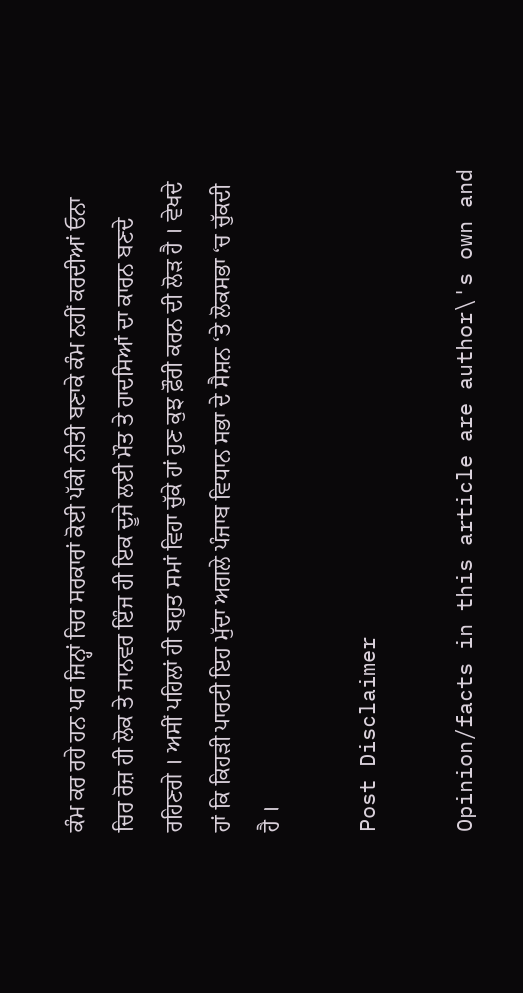ਕੰਮ ਕਰ ਰਹੇ ਹਨ ਪਰ ਜਿਨ੍ਹਾਂ ਚਿਰ ਸਰਕਾਰਾਂ ਕੋਈ ਪੱਕੀ ਨੀਤੀ ਬਣਾਕੇ ਕੰਮ ਨਹੀਂ ਕਰਦੀਆਂ ਓਨਾ ਚਿਰ ਰੋਜ਼ ਹੀ ਲੋਕ ਤੇ ਜਾਨਵਰ ਇੰਜ ਹੀ ਇਕ ਦੂਜੇ ਲਈ ਮੌਤ ਤੇ ਹਾਦਸਿਆਂ ਦਾ ਕਾਰਨ ਬਣਦੇ ਰਹਿਣਗੇ । ਅਸੀਂ ਪਹਿਲਾਂ ਹੀ ਬਹੁਤ ਸਮਾਂ ਵਿਹਾ ਚੁੱਕੇ ਹਾਂ ਹੁਣ ਕੁਝ ਫ਼ੌਰੀ ਕਰਨ ਦੀ ਲੋੜ ਹੈ । ਵੇਖਦੇ ਹਾਂ ਕਿ ਕਿਹੜੀ ਪਾਰਟੀ ਇਹ ਮੁੱਦਾ ਅਗਲੇ ਪੰਜਾਬ ਵਿਧਾਨ ਸਭਾ ਦੇ ਸੈਸ਼ਨ ‘ਤੇ ਲੋਕਸਭਾ ‘ਚ ਚੁੱਕਦ‌ੀ ਹੈ ।

Post Disclaimer

Opinion/facts in this article are author\'s own and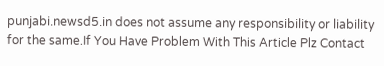punjabi.newsd5.in does not assume any responsibility or liability for the same.If You Have Problem With This Article Plz Contact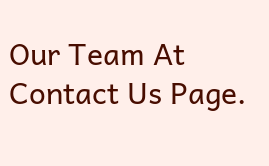Our Team At Contact Us Page.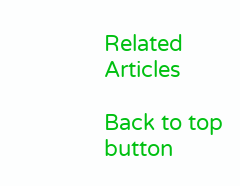Related Articles

Back to top button